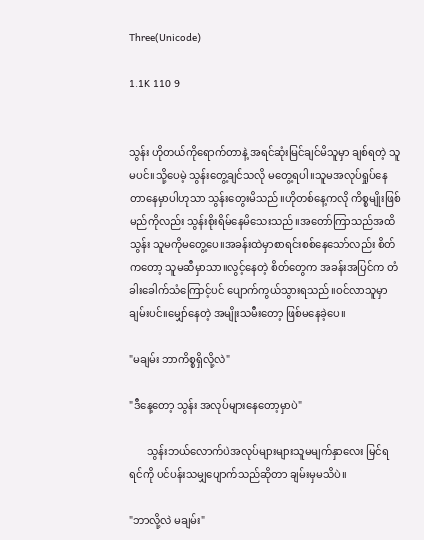Three(Unicode)

1.1K 110 9


သွန်း ဟိုတယ်ကိုရောက်တာနဲ့ အရင်ဆုံးမြင်ချင်မိသူမှာ ချစ်ရတဲ့ သူမပင်။သို့ပေမဲ့ သွန်းတွေ့ချင်သလို မတွေ့ရပါ။သူမအလုပ်ရှုပ်နေတာနေမှာပါဟုသာ သွန်းတွေးမိသည်။ဟိုတစ်နေ့ကလို ကိစ္စမျိုးဖြစ်မည်ကိုလည်း သွန်းစိုးရိမ်နေမိသေးသည်။အတော်ကြာသည်အထိ သွန်း သူမကိုမတွေ့ပေ။အခန်းထဲမှာစာရင်းစစ်နေသော်လည်း စိတ်ကတော့ သူမဆီမှာသာ။လွင့်နေတဲ့ စိတ်တွေက အခန်းအပြင်က တံခါးခေါက်သံကြောင့်ပင် ပျောက်ကွယ်သွားရသည်။ဝင်လာသူမှာ ချမ်းပင်။မျှော်နေတဲ့ အမျိုးသမီးတော့ ဖြစ်မနေခဲ့ပေ။

"မချမ်း ဘာကိစ္စရှိလို့လဲ"

"ဒီနေ့တော့ သွန်း အလုပ်များနေတော့မှာပဲ"

       သွန်းဘယ်လောက်ပဲအလုပ်များများသူမမျက်နှာလေး မြင်ရရင်ကို ပင်ပန်းသမျှပျောက်သည်ဆိုတာ ချမ်းမှမသိပဲ။

"ဘာလို့လဲ မချမ်း"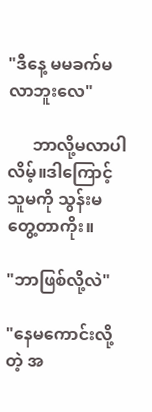"ဒီနေ့ မမခက်မလာဘူးလေ"

      ဘာလို့မလာပါလိမ့်။ဒါကြောင့် သူမကို သွန်းမတွေ့တာကိုး။

"ဘာဖြစ်လို့လဲ"

"နေမကောင်းလို့တဲ့ အ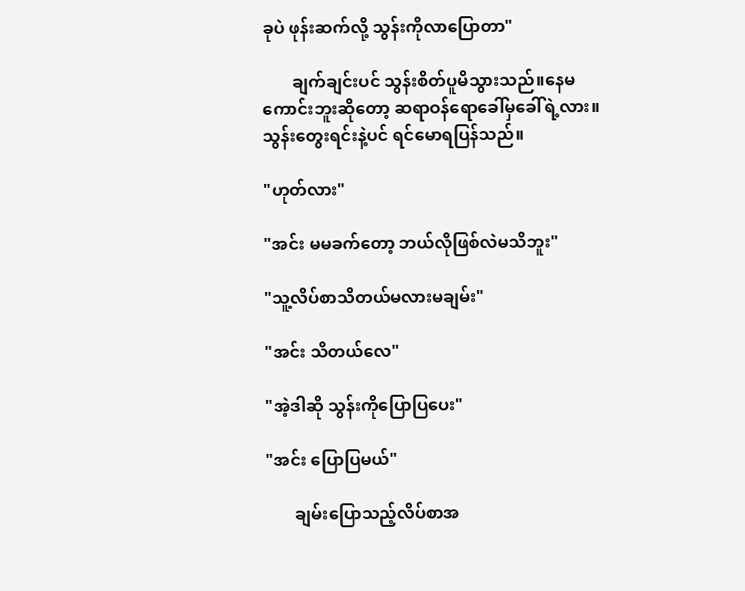ခုပဲ ဖုန်းဆက်လို့ သွန်းကိုလာပြောတာ"

       ချက်ချင်းပင် သွန်းစိတ်ပူမိသွားသည်။နေမကောင်းဘူးဆိုတော့ ဆရာဝန်ရောခေါ်မှခေါ်ရဲ့လား။သွန်းတွေးရင်းနဲ့ပင် ရင်မောရပြန်သည်။

"ဟုတ်လား"

"အင်း မမခက်တော့ ဘယ်လိုဖြစ်လဲမသိဘူး"

"သူ့လိပ်စာသိတယ်မလားမချမ်း"

"အင်း သိတယ်လေ"

"အဲ့ဒါဆို သွန်းကိုပြောပြပေး"

"အင်း ပြောပြမယ်"

       ချမ်းပြောသည့်လိပ်စာအ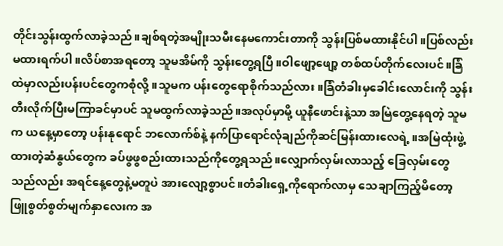တိုင်းသွန်းထွက်လာခဲ့သည်။ချစ်ရတဲ့အမျိုးသမီးနေမကောင်းတာကို သွန်းပြစ်မထားနိုင်ပါ။ပြစ်လည်းမထားရက်ပါ။လိပ်စာအရတော့ သူမအိမ်ကို သွန်းတွေ့ရပြီ။ဝါဖျော့ဖျော့ တစ်ထပ်တိုက်လေးပင်။ခြံထဲမှာလည်းပန်းပင်တွေကစုံလို့။သူမက ပန်းတွေရောစိုက်သည်လား။ခြံတံခါးမှခေါင်းလောင်းကို သွန်းတီးလိုက်ပြီးမကြာခင်မှာပင် သူမထွက်လာခဲ့သည်။အလုပ်မှာမို့ ယူနီဖောင်းနဲ့သာ အမြဲတွေ့နေရတဲ့ သူမက ယနေ့မှာတော့ ပန်းနုရောင် ဘလောက်စ်နဲ့ နက်ပြာရောင်လုံချည်ကိုဆင်မြန်းထားလေရဲ့။အမြဲထုံးဖွဲ့ထားတဲ့ဆံနွယ်တွေက ခပ်ဖွဖွစည်းထားသည်ကိုတွေ့ရသည်။လျှောက်လှမ်းလာသည့် ခြေလှမ်းတွေသည်လည်း အရင်နေ့တွေနဲ့မတူပဲ အားလျော့စွာပင်။တံခါးရှေ့ကိုရောက်လာမှ သေချာကြည့်မိတော့ ဖြူစွတ်စွတ်မျက်နှာလေးက အ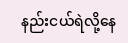နည်းငယ်ရဲလို့နေ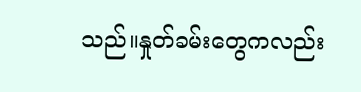သည်။နှုတ်ခမ်းတွေကလည်း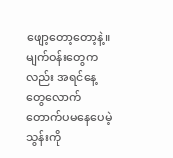ဖျော့တော့တော့နဲ့။မျက်ဝန်းတွေကလည်း အရင်နေ့တွေလောက် တောက်ပမနေပေမဲ့ သွန်းကို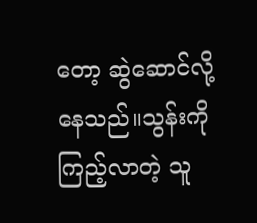တော့ ဆွဲဆောင်လို့နေသည်။သွန်းကိုကြည့်လာတဲ့ သူ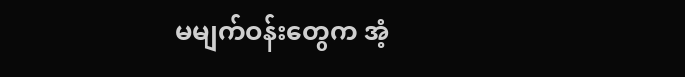မမျက်ဝန်းတွေက အံ့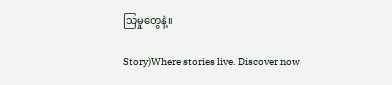သြမှုတွေနဲ့။

Story)Where stories live. Discover now